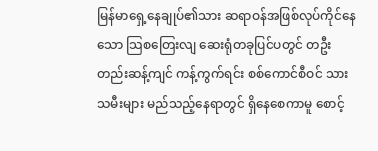မြန်မာရှေ့နေချုပ်၏သား ဆရာဝန်အဖြစ်လုပ်ကိုင်နေသော သြစတြေးလျ ဆေးရုံတခုပြင်ပတွင် တဦးတည်းဆန့်ကျင် ကန့်ကွက်ရင်း စစ်ကောင်စီဝင် သားသမီးများ မည်သည့်နေရာတွင် ရှိနေစေကာမူ စောင့်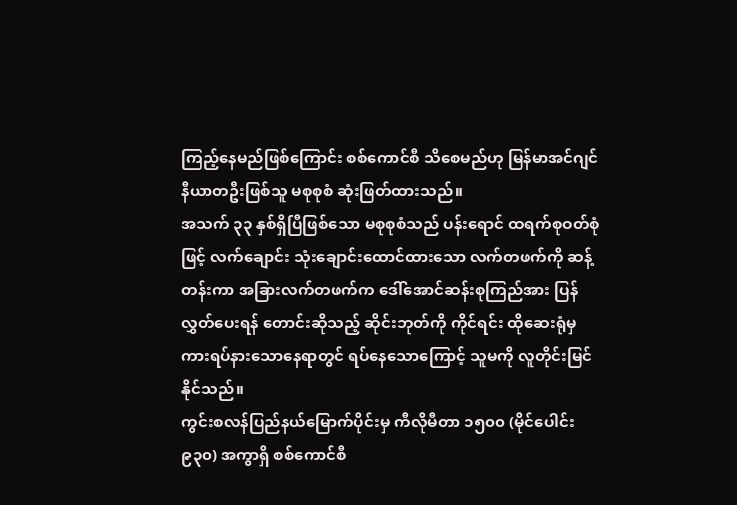ကြည့်နေမည်ဖြစ်ကြောင်း စစ်ကောင်စီ သိစေမည်ဟု မြန်မာအင်ဂျင်နီယာတဦးဖြစ်သူ မစုစုစံ ဆုံးဖြတ်ထားသည်။
အသက် ၃၃ နှစ်ရှိပြီဖြစ်သော မစုစုစံသည် ပန်းရောင် ထရက်စုဝတ်စုံဖြင့် လက်ချောင်း သုံးချောင်းထောင်ထားသော လက်တဖက်ကို ဆန့်တန်းကာ အခြားလက်တဖက်က ဒေါ်အောင်ဆန်းစုကြည်အား ပြန်လွှတ်ပေးရန် တောင်းဆိုသည့် ဆိုင်းဘုတ်ကို ကိုင်ရင်း ထိုဆေးရုံမှ ကားရပ်နားသောနေရာတွင် ရပ်နေသောကြောင့် သူမကို လူတိုင်းမြင်နိုင်သည်။
ကွင်းစလန်ပြည်နယ်မြောက်ပိုင်းမှ ကီလိုမီတာ ၁၅၀၀ (မိုင်ပေါင်း ၉၃၀) အကွာရှိ စစ်ကောင်စီ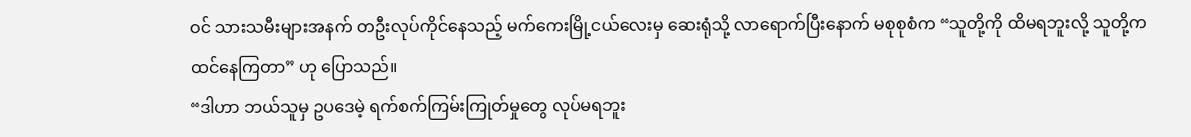ဝင် သားသမီးများအနက် တဦးလုပ်ကိုင်နေသည့် မက်ကေးမြို့ငယ်လေးမှ ဆေးရုံသို့ လာရောက်ပြီးနောက် မစုစုစံက “သူတို့ကို ထိမရဘူးလို့ သူတို့က ထင်နေကြတာ” ဟု ပြောသည်။
“ဒါဟာ ဘယ်သူမှ ဥပဒေမဲ့ ရက်စက်ကြမ်းကြုတ်မှုတွေ လုပ်မရဘူး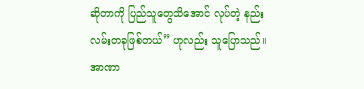ဆိုတာကို ပြည်သူတွေသိအောင် လုပ်တဲ့ နည်းလမ်းတခုဖြစ်တယ်” ဟုလည်း သူပြောသည်။
အာဏာ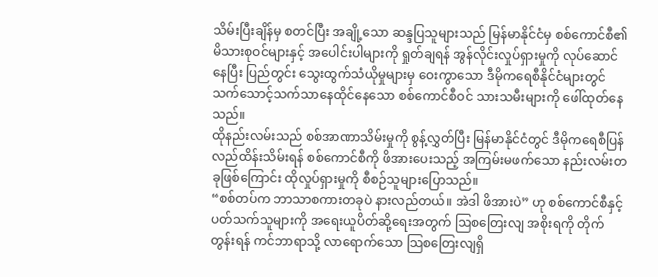သိမ်းပြီးချိန်မှ စတင်ပြီး အချို့သော ဆန္ဒပြသူများသည် မြန်မာနိုင်ငံမှ စစ်ကောင်စီ၏ မိသားစုဝင်များနှင့် အပေါင်းပါများကို ရှုတ်ချရန် အွန်လိုင်းလှုပ်ရှားမှုကို လုပ်ဆောင်နေပြီး ပြည်တွင်း သွေးထွက်သံယိုမှုများမှ ဝေးကွာသော ဒီမိုကရေစီနိုင်ငံများတွင် သက်သောင့်သက်သာနေထိုင်နေသော စစ်ကောင်စီဝင် သားသမီးများကို ဖေါ်ထုတ်နေသည်။
ထိုနည်းလမ်းသည် စစ်အာဏာသိမ်းမှုကို စွန့်လွှတ်ပြီး မြန်မာနိုင်ငံတွင် ဒီမိုကရေစီပြန်လည်ထိန်းသိမ်းရန် စစ်ကောင်စီကို ဖိအားပေးသည့် အကြမ်းမဖက်သော နည်းလမ်းတခုဖြစ်ကြောင်း ထိုလှုပ်ရှားမှုကို စီစဉ်သူများပြောသည်။
“စစ်တပ်က ဘာသာစကားတခုပဲ နားလည်တယ်။ အဲဒါ ဖိအားပဲ” ဟု စစ်ကောင်စီနှင့်ပတ်သက်သူများကို အရေးယူပိတ်ဆို့ရေးအတွက် ဩစတြေးလျ အစိုးရကို တိုက်တွန်းရန် ကင်ဘာရာသို့ လာရောက်သော သြစတြေးလျရှိ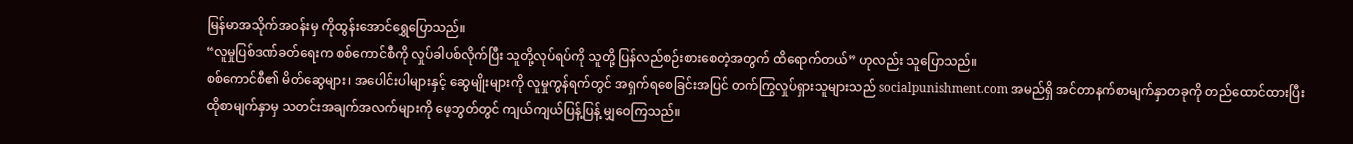မြန်မာအသိုက်အဝန်းမှ ကိုထွန်းအောင်ရွှေပြောသည်။
“လူမှုပြစ်ဒဏ်ခတ်ရေးက စစ်ကောင်စီကို လှုပ်ခါပစ်လိုက်ပြီး သူတို့လုပ်ရပ်ကို သူတို့ ပြန်လည်စဉ်းစားစေတဲ့အတွက် ထိရောက်တယ်” ဟုလည်း သူပြောသည်။
စစ်ကောင်စီ၏ မိတ်ဆွေများ၊ အပေါင်းပါများနှင့် ဆွေမျိုးများကို လူမှုကွန်ရက်တွင် အရှက်ရစေခြင်းအပြင် တက်ကြွလှုပ်ရှားသူများသည် socialpunishment.com အမည်ရှိ အင်တာနက်စာမျက်နှာတခုကို တည်ထောင်ထားပြီး ထိုစာမျက်နှာမှ သတင်းအချက်အလက်များကို ဖေ့ဘွတ်တွင် ကျယ်ကျယ်ပြန့်ပြန့် မျှဝေကြသည်။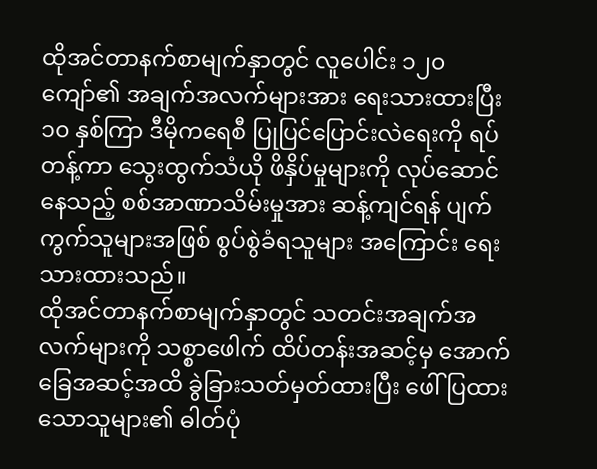ထိုအင်တာနက်စာမျက်နှာတွင် လူပေါင်း ၁၂၀ ကျော်၏ အချက်အလက်များအား ရေးသားထားပြီး ၁၀ နှစ်ကြာ ဒီမိုကရေစီ ပြုပြင်ပြောင်းလဲရေးကို ရပ်တန့်ကာ သွေးထွက်သံယို ဖိနှိပ်မှုများကို လုပ်ဆောင်နေသည့် စစ်အာဏာသိမ်းမှုအား ဆန့်ကျင်ရန် ပျက်ကွက်သူများအဖြစ် စွပ်စွဲခံရသူများ အကြောင်း ရေးသားထားသည်။
ထိုအင်တာနက်စာမျက်နှာတွင် သတင်းအချက်အလက်များကို သစ္စာဖေါက် ထိပ်တန်းအဆင့်မှ အောက်ခြေအဆင့်အထိ ခွဲခြားသတ်မှတ်ထားပြီး ဖေါ်ပြထားသောသူများ၏ ဓါတ်ပုံ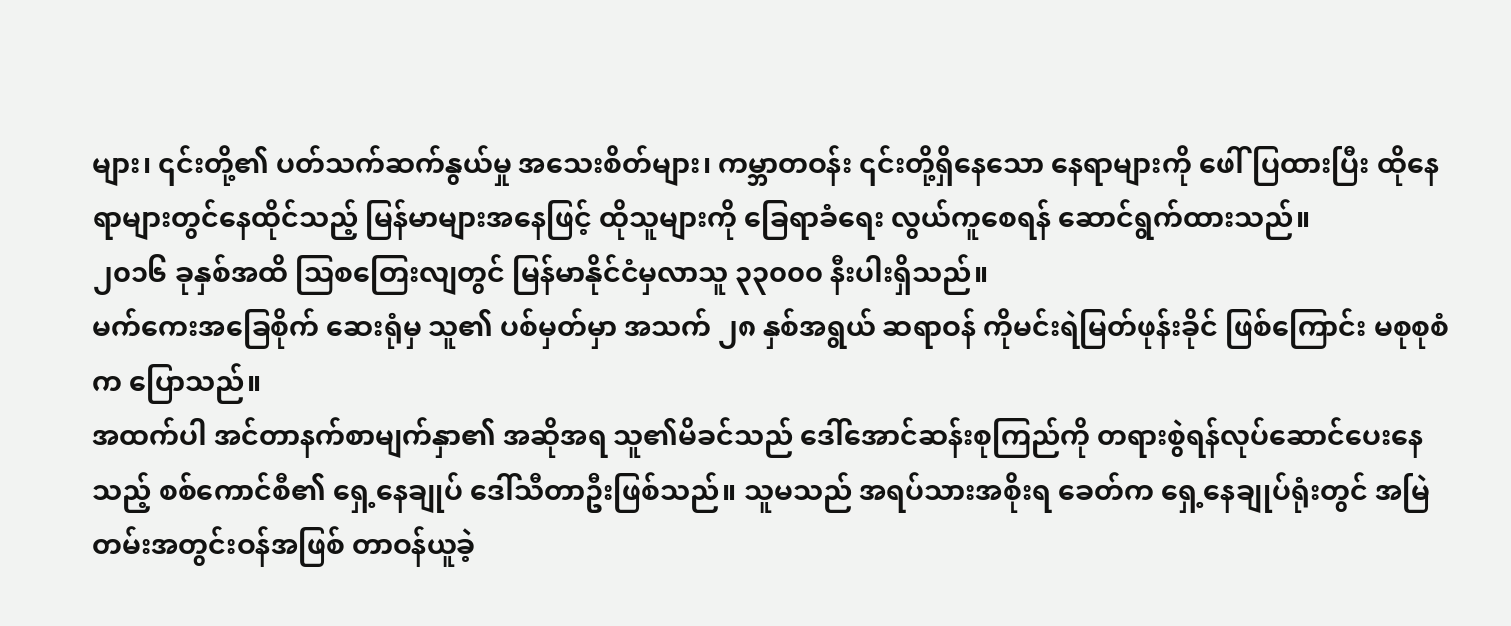များ၊ ၎င်းတို့၏ ပတ်သက်ဆက်နွယ်မှု အသေးစိတ်များ၊ ကမ္ဘာတဝန်း ၎င်းတို့ရှိနေသော နေရာများကို ဖေါ်ပြထားပြီး ထိုနေရာများတွင်နေထိုင်သည့် မြန်မာများအနေဖြင့် ထိုသူများကို ခြေရာခံရေး လွယ်ကူစေရန် ဆောင်ရွက်ထားသည်။
၂၀၁၆ ခုနှစ်အထိ သြစတြေးလျတွင် မြန်မာနိုင်ငံမှလာသူ ၃၃၀၀၀ နီးပါးရှိသည်။
မက်ကေးအခြေစိုက် ဆေးရုံမှ သူ၏ ပစ်မှတ်မှာ အသက် ၂၈ နှစ်အရွယ် ဆရာဝန် ကိုမင်းရဲမြတ်ဖုန်းခိုင် ဖြစ်ကြောင်း မစုစုစံက ပြောသည်။
အထက်ပါ အင်တာနက်စာမျက်နှာ၏ အဆိုအရ သူ၏မိခင်သည် ဒေါ်အောင်ဆန်းစုကြည်ကို တရားစွဲရန်လုပ်ဆောင်ပေးနေသည့် စစ်ကောင်စီ၏ ရှေ့နေချုပ် ဒေါ်သီတာဦးဖြစ်သည်။ သူမသည် အရပ်သားအစိုးရ ခေတ်က ရှေ့နေချုပ်ရုံးတွင် အမြဲတမ်းအတွင်းဝန်အဖြစ် တာဝန်ယူခဲ့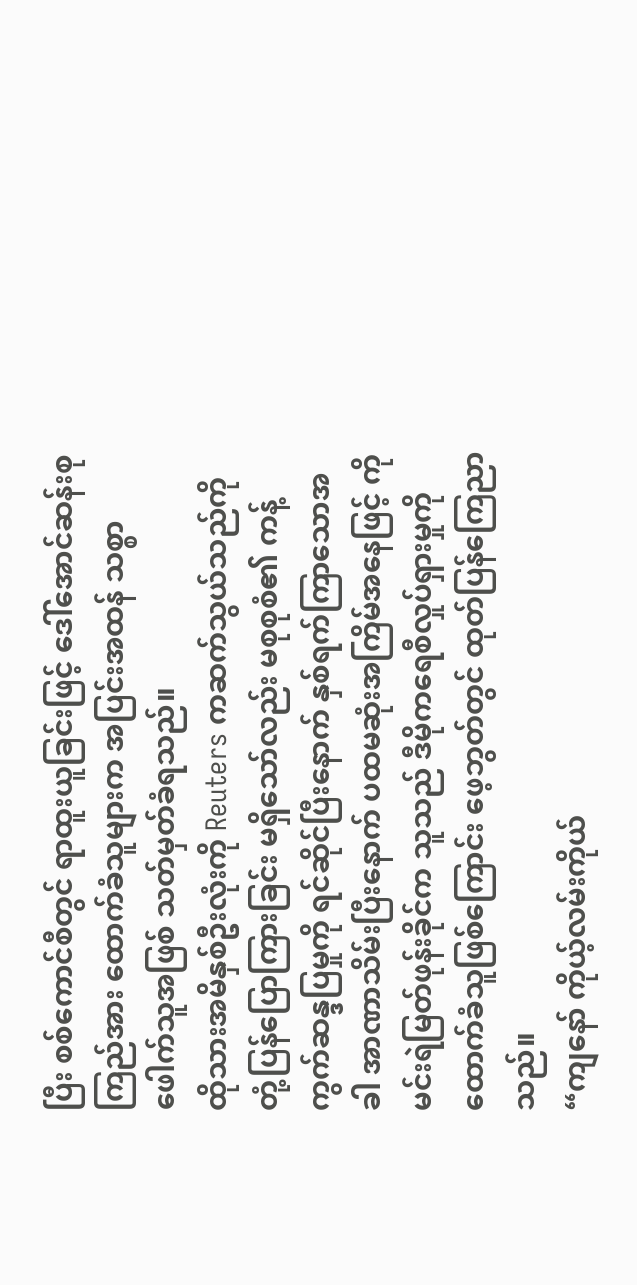ပြီး စစ်ကောင်စီတွင် ရာထူးယူခြင်းဖြင့် ဒေါ်အောင်ဆန်းစုကြည်အား ထောက်ခံသူများက အပြင်းအထန် သစ္စာဖေါက်သူအဖြစ် သတ်မှတ်ခံရသည်။
ထိုသားအမိနှစ်ဦးလုံးကို Reuters ကဆက်သွယ်သည်ကို တုံ့ပြန်ပြောကြားခြင်း မရှိသော်လည်း မစုစုစံ၏ ကန့်ကွက်ဆန္ဒပြမှုကို ရင်ဆိုင်ပြီးနောက် နှစ်ရက်ကြာသောအခါ အာဏာသိမ်းပြီးနောက် ပထမဆုံးအကြိမ်အနေဖြင့် ကိုမင်းရဲမြတ်ဖုန်းခိုင်က သူသည် ဒီမိုကရေစီလှုပ်ရှားမှုကို ထောက်ခံသူဖြစ်ကြောင်း ဖေ့ဘွတ်တွင် ထုတ်ပြန်ကြေညာသည်။
“ကျနော် ကိုယ့်လမ်းကိုယ်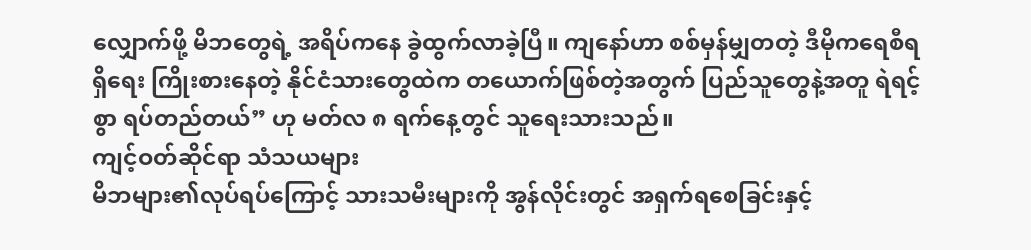လျှောက်ဖို့ မိဘတွေရဲ့ အရိပ်ကနေ ခွဲထွက်လာခဲ့ပြီ။ ကျနော်ဟာ စစ်မှန်မျှတတဲ့ ဒီမိုကရေစီရရှိရေး ကြိုးစားနေတဲ့ နိုင်ငံသားတွေထဲက တယောက်ဖြစ်တဲ့အတွက် ပြည်သူတွေနဲ့အတူ ရဲရင့်စွာ ရပ်တည်တယ်” ဟု မတ်လ ၈ ရက်နေ့တွင် သူရေးသားသည်။
ကျင့်ဝတ်ဆိုင်ရာ သံသယများ
မိဘများ၏လုပ်ရပ်ကြောင့် သားသမီးများကို အွန်လိုင်းတွင် အရှက်ရစေခြင်းနှင့်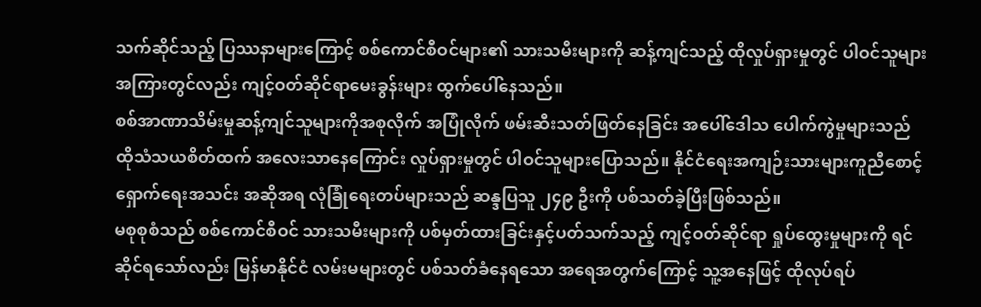သက်ဆိုင်သည့် ပြဿနာများကြောင့် စစ်ကောင်စီဝင်များ၏ သားသမီးများကို ဆန့်ကျင်သည့် ထိုလှုပ်ရှားမှုတွင် ပါဝင်သူများအကြားတွင်လည်း ကျင့်ဝတ်ဆိုင်ရာမေးခွန်းများ ထွက်ပေါ်နေသည်။
စစ်အာဏာသိမ်းမှုဆန့်ကျင်သူများကိုအစုလိုက် အပြုံလိုက် ဖမ်းဆီးသတ်ဖြတ်နေခြင်း အပေါ်ဒေါသ ပေါက်ကွဲမှုများသည် ထိုသံသယစိတ်ထက် အလေးသာနေကြောင်း လှုပ်ရှားမှုတွင် ပါဝင်သူများပြောသည်။ နိုင်ငံရေးအကျဉ်းသားများကူညီစောင့်ရှောက်ရေးအသင်း အဆိုအရ လုံခြုံရေးတပ်များသည် ဆန္ဒပြသူ ၂၄၉ ဦးကို ပစ်သတ်ခဲ့ပြီးဖြစ်သည်။
မစုစုစံသည် စစ်ကောင်စီဝင် သားသမီးများကို ပစ်မှတ်ထားခြင်းနှင့်ပတ်သက်သည့် ကျင့်ဝတ်ဆိုင်ရာ ရှုပ်ထွေးမှုများကို ရင်ဆိုင်ရသော်လည်း မြန်မာနိုင်ငံ လမ်းမများတွင် ပစ်သတ်ခံနေရသော အရေအတွက်ကြောင့် သူ့အနေဖြင့် ထိုလုပ်ရပ်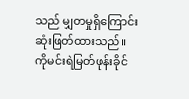သည် မျှတမှုရှိကြောင်း ဆုံးဖြတ်ထားသည်။
ကိုမင်းရဲမြတ်ဖုန်းခိုင်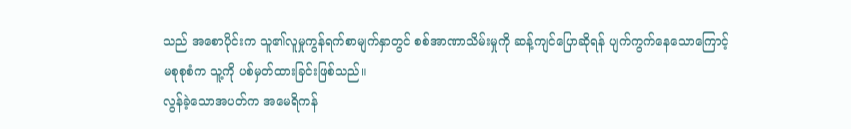သည် အစောပိုင်းက သူ၏လူမှုကွန်ရက်စာမျက်နှာတွင် စစ်အာဏာသိမ်းမှုကို ဆန့်ကျင်ပြောဆိုရန် ပျက်ကွက်နေသောကြောင့် မစုစုစံက သူ့ကို ပစ်မှတ်ထားခြင်းဖြစ်သည်။
လွန်ခဲ့သောအပတ်က အမေရိကန်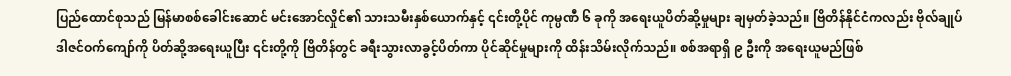ပြည်ထောင်စုသည် မြန်မာစစ်ခေါင်းဆောင် မင်းအောင်လှိုင်၏ သားသမီးနှစ်ယောက်နှင့် ၎င်းတို့ပိုင် ကုမ္ပဏီ ၆ ခုကို အရေးယူပိတ်ဆို့မှုများ ချမှတ်ခဲ့သည်။ ဗြိတိန်နိုင်ငံကလည်း ဗိုလ်ချုပ်ဒါဇင်ဝက်ကျော်ကို ပိတ်ဆို့အရေးယူပြီး ၎င်းတို့ကို ဗြိတိန်တွင် ခရီးသွားလာခွင့်ပိတ်ကာ ပိုင်ဆိုင်မှုများကို ထိန်းသိမ်းလိုက်သည်။ စစ်အရာရှိ ၉ ဦးကို အရေးယူမည်ဖြစ်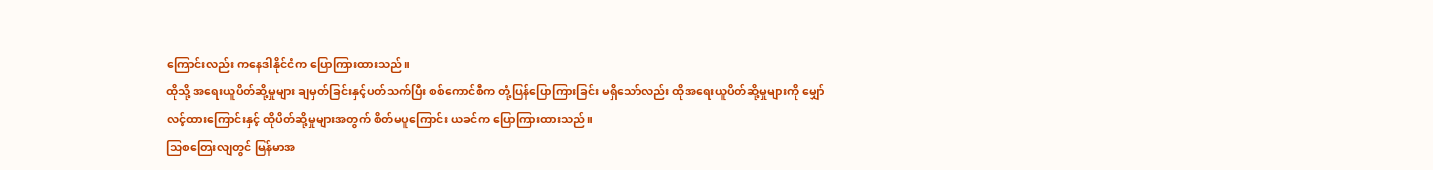ကြောင်းလည်း ကနေဒါနိုင်ငံက ပြောကြားထားသည်။
ထိုသို့ အရေးယူပိတ်ဆို့မှုများ ချမှတ်ခြင်းနှင့်ပတ်သက်ပြီး စစ်ကောင်စီက တုံ့ပြန်ပြောကြားခြင်း မရှိသော်လည်း ထိုအရေးယူပိတ်ဆို့မှုများကို မျှော်လင့်ထားကြောင်းနှင့် ထိုပိတ်ဆို့မှုများအတွက် စိတ်မပူကြောင်း ယခင်က ပြောကြားထားသည်။
သြစတြေးလျတွင် မြန်မာအ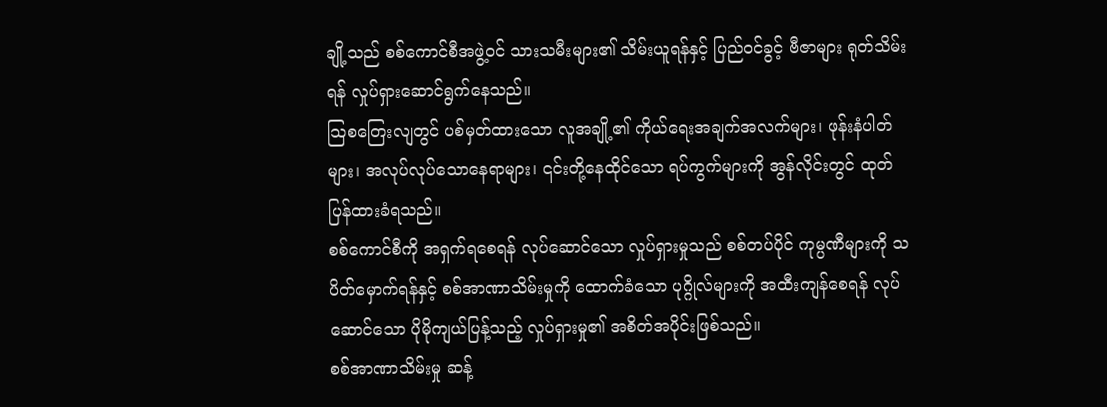ချို့သည် စစ်ကောင်စီအဖွဲ့ဝင် သားသမီးများ၏ သိမ်းယူရန်နှင့် ပြည်ဝင်ခွင့် ဗီဇာများ ရုတ်သိမ်းရန် လှုပ်ရှားဆောင်ရွက်နေသည်။
သြစတြေးလျတွင် ပစ်မှတ်ထားသော လူအချို့၏ ကိုယ်ရေးအချက်အလက်များ၊ ဖုန်းနံပါတ်များ၊ အလုပ်လုပ်သောနေရာများ၊ ၎င်းတို့နေထိုင်သော ရပ်ကွက်များကို အွန်လိုင်းတွင် ထုတ်ပြန်ထားခံရသည်။
စစ်ကောင်စီကို အရှက်ရစေရန် လုပ်ဆောင်သော လှုပ်ရှားမှုသည် စစ်တပ်ပိုင် ကုမ္ပဏီများကို သပိတ်မှောက်ရန်နှင့် စစ်အာဏာသိမ်းမှုကို ထောက်ခံသော ပုဂ္ဂိုလ်များကို အထီးကျန်စေရန် လုပ်ဆောင်သော ပိုမိုကျယ်ပြန့်သည့် လှုပ်ရှားမှု၏ အစိတ်အပိုင်းဖြစ်သည်။
စစ်အာဏာသိမ်းမှု ဆန့်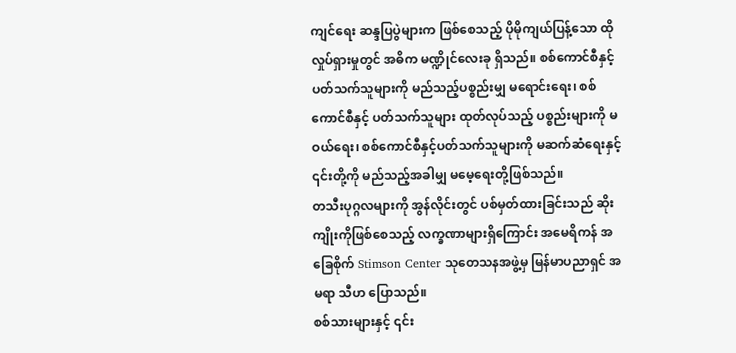ကျင်ရေး ဆန္ဒပြပွဲများက ဖြစ်စေသည့် ပိုမိုကျယ်ပြန့်သော ထိုလှုပ်ရှားမှုတွင် အဓိက မဏ္ဍိုင်လေးခု ရှိသည်။ စစ်ကောင်စီနှင့် ပတ်သက်သူများကို မည်သည့်ပစ္စည်းမျှ မရောင်းရေး၊ စစ်ကောင်စီနှင့် ပတ်သက်သူများ ထုတ်လုပ်သည့် ပစ္စည်းများကို မဝယ်ရေး၊ စစ်ကောင်စီနှင့်ပတ်သက်သူများကို မဆက်ဆံရေးနှင့် ၎င်းတို့ကို မည်သည့်အခါမျှ မမေ့ရေးတို့ဖြစ်သည်။
တသီးပုဂ္ဂလများကို အွန်လိုင်းတွင် ပစ်မှတ်ထားခြင်းသည် ဆိုးကျိုးကိုဖြစ်စေသည့် လက္ခဏာများရှိကြောင်း အမေရိကန် အခြေစိုက် Stimson Center သုတေသနအဖွဲ့မှ မြန်မာပညာရှင် အမရာ သီဟ ပြောသည်။
စစ်သားများနှင့် ၎င်း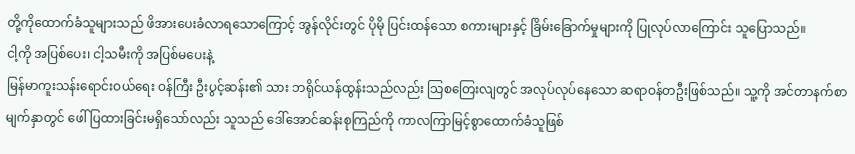တို့ကိုထောက်ခံသူများသည် ဖိအားပေးခံလာရသောကြောင့် အွန်လိုင်းတွင် ပိုမို ပြင်းထန်သော စကားများနှင့် ခြိမ်းခြောက်မှုများကို ပြုလုပ်လာကြောင်း သူပြောသည်။
ငါ့ကို အပြစ်ပေး၊ ငါ့သမီးကို အပြစ်မပေးနဲ့
မြန်မာကူးသန်းရောင်းဝယ်ရေး ဝန်ကြီး ဦးပွင့်ဆန်း၏ သား ဘရိုင်ယန်ထွန်းသည်လည်း သြစတြေးလျတွင် အလုပ်လုပ်နေသော ဆရာဝန်တဦးဖြစ်သည်။ သူ့ကို အင်တာနက်စာမျက်နှာတွင် ဖေါ်ပြထားခြင်းမရှိသော်လည်း သူသည် ဒေါ်အောင်ဆန်းစုကြည်ကို ကာလကြာမြင့်စွာထောက်ခံသူဖြစ်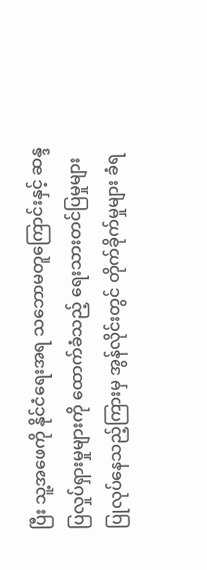ပြီး သူ့အဖေကို နိုင်ငံရေးအရ သဘောမတူကြောင်းနှင့် ဆန္ဒပြလှုပ်ရှားမှုများကို ထောက်ခံသည့် ရေးသားတင်ပြမှုများ ပြုလုပ်နေသည့်ကြားမှ အွန်လိုင်းတွင် တိုက်ခိုက်မှုများ ခံရ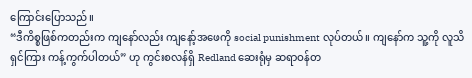ကြောင်းပြောသည်။
“ဒီကိစ္စဖြစ်ကတည်းက ကျနော်လည်း ကျနော့်အဖေကို social punishment လုပ်တယ်။ ကျနော်က သူ့ကို လူသိရှင်ကြား ကန့်ကွက်ပါတယ်” ဟု ကွင်းစလန်ရှိ Redland ဆေးရုံမှ ဆရာဝန်တ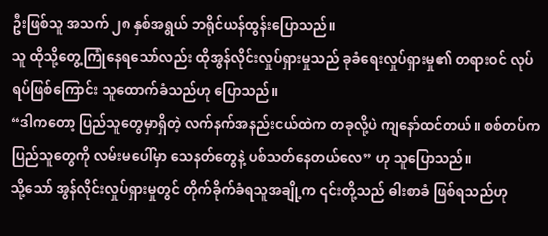ဦးဖြစ်သူ အသက် ၂၈ နှစ်အရွယ် ဘရိုင်ယန်ထွန်းပြောသည်။
သူ ထိုသို့တွေ့ကြုံနေရသော်လည်း ထိုအွန်လိုင်းလှုပ်ရှားမှုသည် ခုခံရေးလှုပ်ရှားမှု၏ တရားဝင် လုပ်ရပ်ဖြစ်ကြောင်း သူထောက်ခံသည်ဟု ပြောသည်။
“ဒါကတော့ ပြည်သူတွေမှာရှိတဲ့ လက်နက်အနည်းငယ်ထဲက တခုလို့ပဲ ကျနော်ထင်တယ်။ စစ်တပ်က ပြည်သူတွေကို လမ်းမပေါ်မှာ သေနတ်တွေနဲ့ ပစ်သတ်နေတယ်လေ” ဟု သူပြောသည်။
သို့သော် အွန်လိုင်းလှုပ်ရှားမှုတွင် တိုက်ခိုက်ခံရသူအချို့က ၎င်းတို့သည် ဓါးစာခံ ဖြစ်ရသည်ဟု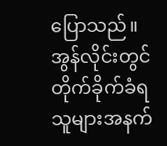ပြောသည်။
အွန်လိုင်းတွင် တိုက်ခိုက်ခံရသူများအနက်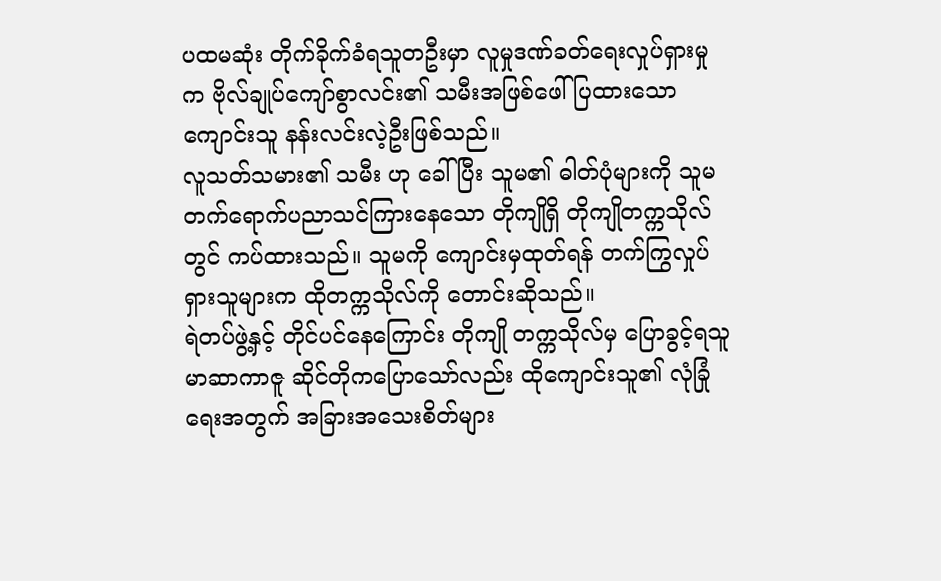ပထမဆုံး တိုက်ခိုက်ခံရသူတဦးမှာ လူမှုဒဏ်ခတ်ရေးလှုပ်ရှားမှုက ဗိုလ်ချုပ်ကျော်စွာလင်း၏ သမီးအဖြစ်ဖေါ်ပြထားသော ကျောင်းသူ နန်းလင်းလဲ့ဦးဖြစ်သည်။
လူသတ်သမား၏ သမီး ဟု ခေါ်ပြီး သူမ၏ ဓါတ်ပုံများကို သူမ တက်ရောက်ပညာသင်ကြားနေသော တိုကျိုရှိ တိုကျိုတက္ကသိုလ်တွင် ကပ်ထားသည်။ သူမကို ကျောင်းမှထုတ်ရန် တက်ကြွလှုပ်ရှားသူများက ထိုတက္ကသိုလ်ကို တောင်းဆိုသည်။
ရဲတပ်ဖွဲ့နှင့် တိုင်ပင်နေကြောင်း တိုကျို တက္ကသိုလ်မှ ပြောခွင့်ရသူ မာဆာကာဇူ ဆိုင်တိုကပြောသော်လည်း ထိုကျောင်းသူ၏ လုံခြုံရေးအတွက် အခြားအသေးစိတ်များ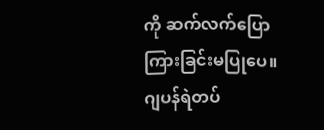ကို ဆက်လက်ပြောကြားခြင်းမပြုပေ။
ဂျပန်ရဲတပ်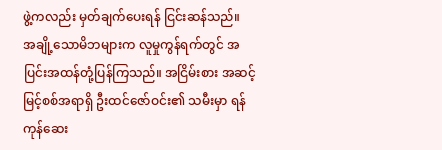ဖွဲ့ကလည်း မှတ်ချက်ပေးရန် ငြင်းဆန်သည်။
အချို့သောမိဘများက လူမှုကွန်ရက်တွင် အပြင်းအထန်တုံ့ပြန်ကြသည်။ အငြိမ်းစား အဆင့်မြင့်စစ်အရာရှိ ဦးထင်ဇော်ဝင်း၏ သမီးမှာ ရန်ကုန်ဆေး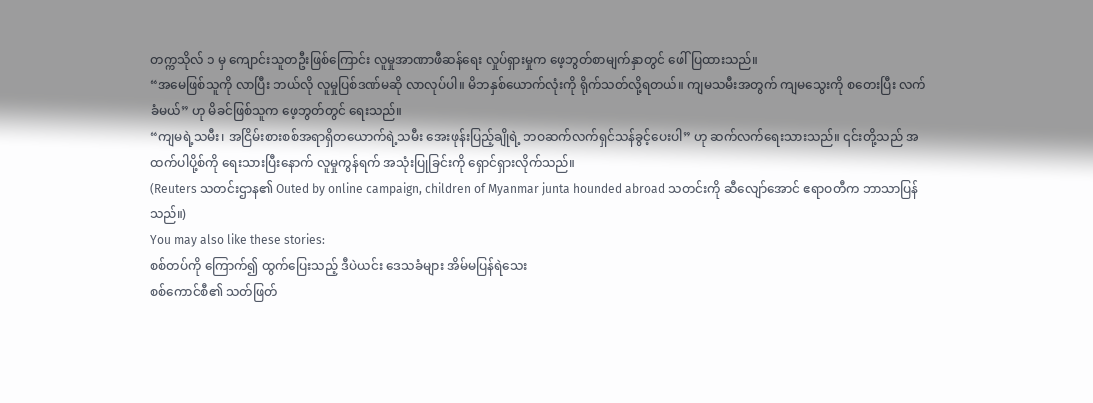တက္ကသိုလ် ၁ မှ ကျောင်းသူတဦးဖြစ်ကြောင်း လူမှုအာဏာဖီဆန်ရေး လှုပ်ရှားမှုက ဖေ့ဘွတ်စာမျက်နှာတွင် ဖေါ်ပြထားသည်။
“အမေဖြစ်သူကို လာပြီး ဘယ်လို လူမှုပြစ်ဒဏ်မဆို လာလုပ်ပါ။ မိဘနှစ်ယောက်လုံးကို ရိုက်သတ်လို့ရတယ်။ ကျမသမီးအတွက် ကျမသွေးကို စတေးပြီး လက်ခံမယ်” ဟု မိခင်ဖြစ်သူက ဖေ့ဘွတ်တွင် ရေးသည်။
“ကျမရဲ့သမီး၊ အငြိမ်းစားစစ်အရာရှိတယောက်ရဲ့သမီး အေးဖုန်းပြည့်ချိုရဲ့ ဘဝဆက်လက်ရှင်သန်ခွင့်ပေးပါ” ဟု ဆက်လက်ရေးသားသည်။ ၎င်းတို့သည် အထက်ပါပို့စ်ကို ရေးသားပြီးနောက် လူမှုကွန်ရက် အသုံးပြုခြင်းကို ရှောင်ရှားလိုက်သည်။
(Reuters သတင်းဌာန၏ Outed by online campaign, children of Myanmar junta hounded abroad သတင်းကို ဆီလျော်အောင် ဧရာဝတီက ဘာသာပြန်သည်။)
You may also like these stories:
စစ်တပ်ကို ကြောက်၍ ထွက်ပြေးသည့် ဒီပဲယင်း ဒေသခံများ အိမ်မပြန်ရဲသေး
စစ်ကောင်စီ၏ သတ်ဖြတ်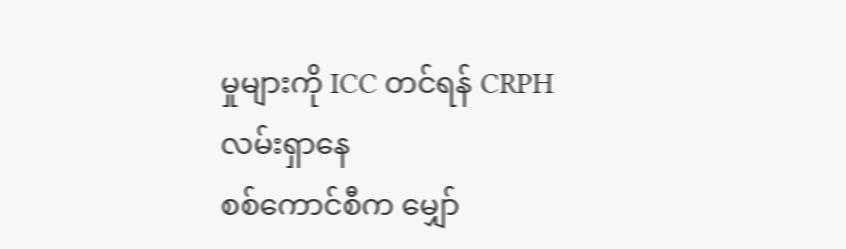မှုများကို ICC တင်ရန် CRPH လမ်းရှာနေ
စစ်ကောင်စီက မျှော်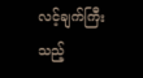လင့်ချက်ကြီးသည့်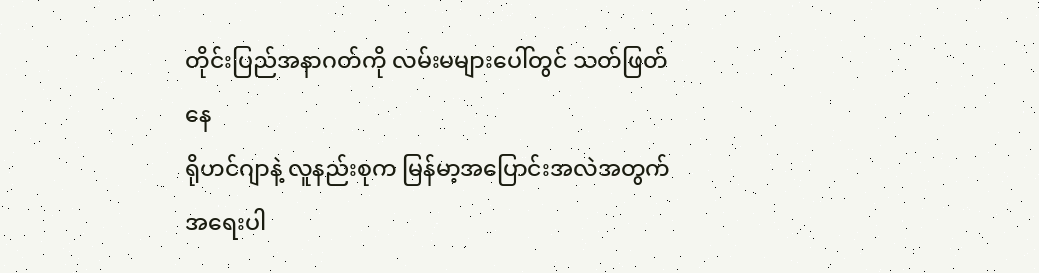တိုင်းပြည်အနာဂတ်ကို လမ်းမများပေါ်တွင် သတ်ဖြတ်နေ
ရိုဟင်ဂျာနဲ့ လူနည်းစုက မြန်မာ့အပြောင်းအလဲအတွက် အရေးပါ